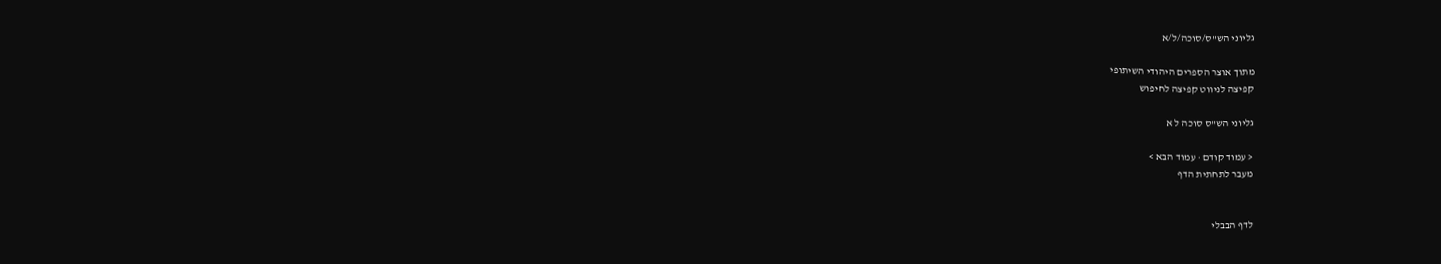גליוני הש"ס/סוכה/ל/א

מתוך אוצר הספרים היהודי השיתופי
קפיצה לניווט קפיצה לחיפוש

גליוני הש"ס סוכה ל א

< עמוד קודם · עמוד הבא >
מעבר לתחתית הדף


לדף הבבלי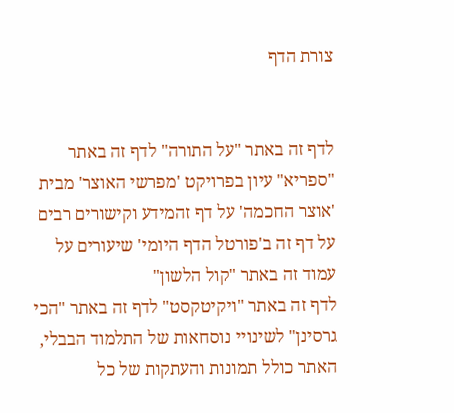צורת הדף


לדף זה באתר "על התורה" לדף זה באתר "ספריא" עיון בפרויקט 'מפרשי האוצר' מבית 'אוצר החכמה' על דף זהמידע וקישורים רבים על דף זה ב'פורטל הדף היומי' שיעורים על עמוד זה באתר "קול הלשון"
לדף זה באתר "ויקיטקסט" לדף זה באתר "הכי גרסינן" לשינויי נוסחאות של התלמוד הבבלי, האתר כולל תמונות והעתקות של כל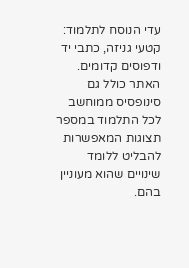עדי הנוסח לתלמוד: קטעי גניזה, כתבי יד ודפוסים קדומים. האתר כולל גם סינופסיס ממוחשב לכל התלמוד במספר תצוגות המאפשרות להבליט ללומד שינויים שהוא מעוניין בהם.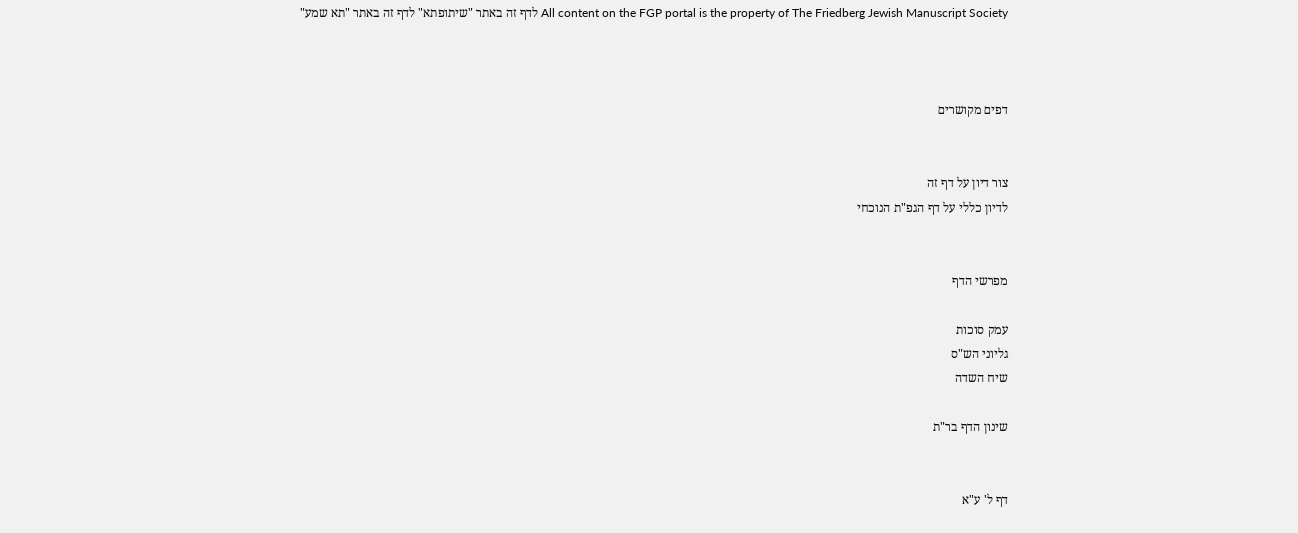All content on the FGP portal is the property of The Friedberg Jewish Manuscript Society לדף זה באתר "שיתופתא" לדף זה באתר "תא שמע"



דפים מקושרים


צור דיון על דף זה
לדיון כללי על דף הגפ"ת הנוכחי


מפרשי הדף

עמק סוכות
גליוני הש"ס
שיח השדה

שינון הדף בר"ת


דף ל' ע"א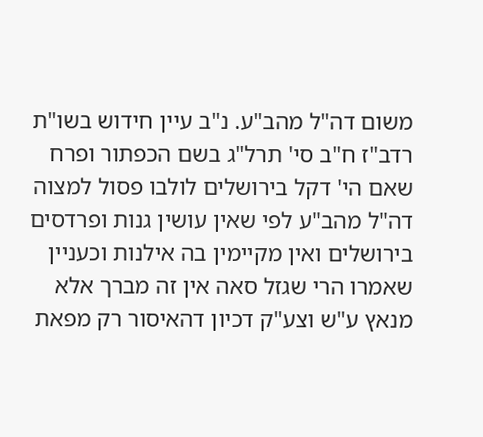משום דה"ל מהב"ע. נ"ב עיין חידוש בשו"ת רדב"ז ח"ב סי' תרל"ג בשם הכפתור ופרח שאם הי' דקל בירושלים לולבו פסול למצוה דה"ל מהב"ע לפי שאין עושין גנות ופרדסים בירושלים ואין מקיימין בה אילנות וכעניין שאמרו הרי שגזל סאה אין זה מברך אלא מנאץ ע"ש וצע"ק דכיון דהאיסור רק מפאת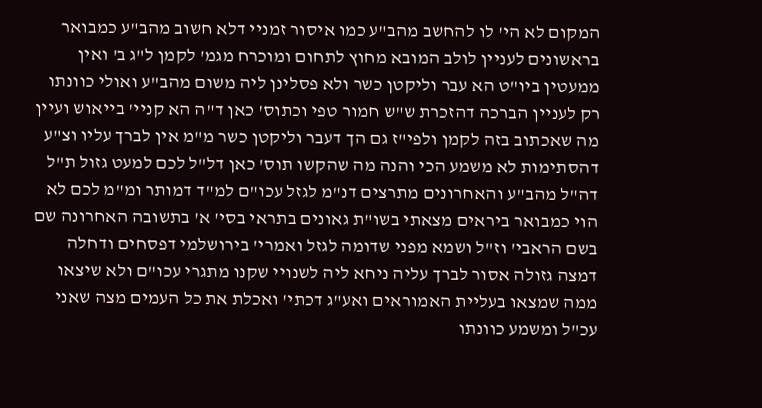המקום לא הי' לו להחשב מהב"ע כמו איסור זמניי דלא חשוב מהב"ע כמבואר בראשונים לעניין לולב המובא מחוץ לתחום ומוכרח מגמ' לקמן ל"ג ב' ואין ממעטין ביו"ט הא עבר וליקטן כשר ולא פסלינן ליה משום מהב"ע ואולי כוונתו רק לעניין הברכה דהזכרת ש"ש חמור טפי וכתוס' כאן ד"ה הא קניי' בייאוש ועיין מה שאכתוב בזה לקמן ולפי"ז גם הך דעבר וליקטן כשר מ"מ אין לברך עליו וצ"ע דהסתימות לא משמע הכי והנה מה שהקשו תוס' כאן דל"ל לכם למעט גזול ת"ל דה"ל מהב"ע והאחרונים מתרצים דנ"מ לגזל עכו"ם למ"ד דמותר ומ"מ לכם לא הוי כמבואר ביראים מצאתי בשו"ת גאונים בתראי בסי' א' בתשובה האחרונה שם בשם הראבי' וז"ל ושמא מפני שדומה לגזל ואמרי' בירושלמי דפסחים ודחלה דמצה גזולה אסור לברך עליה ניחא ליה לשנויי שקנו מתגרי עכו"ם ולא שיצאו ממה שמצאו בעליית האמוראים ואע"ג דכתי' ואכלת את כל העמים מצה שאני עכ"ל ומשמע כוונתו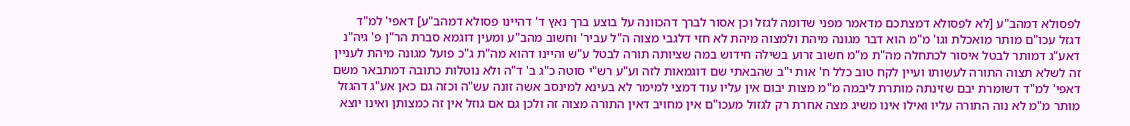לפסולא דמהב"ע [לא לפסולא דמצתכם מדאמר מפני שדומה לגזל וכן אסור לברך דהכוונה על בוצע ברך נאץ ד' דהיינו פסולא דמהב"ע] דאפי' למ"ד דגזל עכו"ם מותר מואכלת וגו' מ"מ הוא דבר מגונה מיהת ולמצוה מיהת לא חזי דלגבי מצוה ה"ל עביר' וחשוב מהב"ע ומעין דוגמא סברת הר"ן פ' גיה"נ דאע"ג דמותר לבטל איסור לכתחלה מה"ת מ"מ חשוב זרוע בשילה חידוש במה שציותה תורה לבטל ע"ש והיינו דהוא מה"ת ג"כ פועל מגונה מיהת לעניין זה לשלא תצוה התורה לעשותו ועיין לקח טוב כלל ח' אות י"ב שהבאתי שם דוגמאות לזה וע"ע רש"י סוטה כ"ג ב' ד"ה ולא נוטלות כתובה דמתבאר משם דאפי' למ"ד דשומרת יבם שזינתה מותרת ליבמה מ"מ מצות יבום אין עליו עוד דמצי למימר לא בעינא למינסב אשה זונה עש"ה וכזה גם כאן אע"ג דהגזל מותר מ"מ לא נוה התורה עליו ואילו אינו משיג מצה אחרת רק לגזול מעכו"ם אין מחויב דאין התורה מצוה זה ולכן גם אם גוזל אין זה כמצותן ואינו יוצא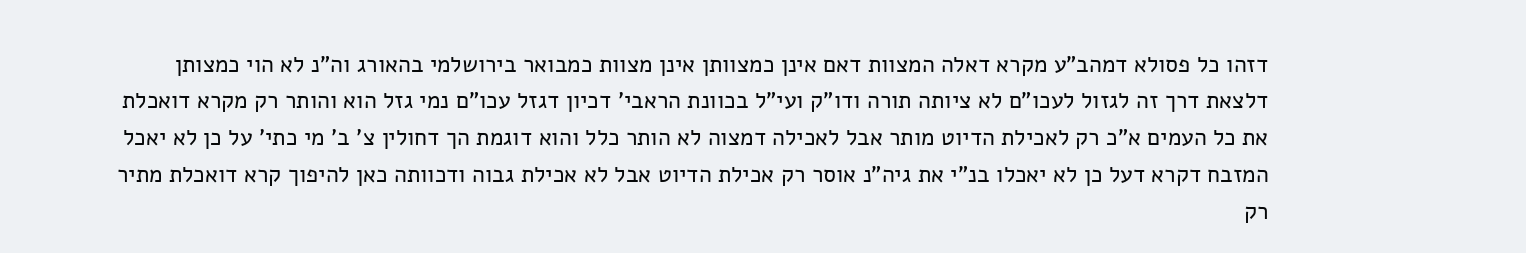דזהו כל פסולא דמהב"ע מקרא דאלה המצוות דאם אינן כמצוותן אינן מצוות כמבואר בירושלמי בהאורג וה"נ לא הוי כמצותן דלצאת דרך זה לגזול לעכו"ם לא ציותה תורה ודו"ק ועי"ל בכוונת הראבי' דכיון דגזל עכו"ם נמי גזל הוא והותר רק מקרא דואכלת את כל העמים א"כ רק לאכילת הדיוט מותר אבל לאכילה דמצוה לא הותר כלל והוא דוגמת הך דחולין צ' ב' מי כתי' על כן לא יאכל המזבח דקרא דעל כן לא יאכלו בנ"י את גיה"נ אוסר רק אכילת הדיוט אבל לא אכילת גבוה ודכוותה כאן להיפוך קרא דואכלת מתיר רק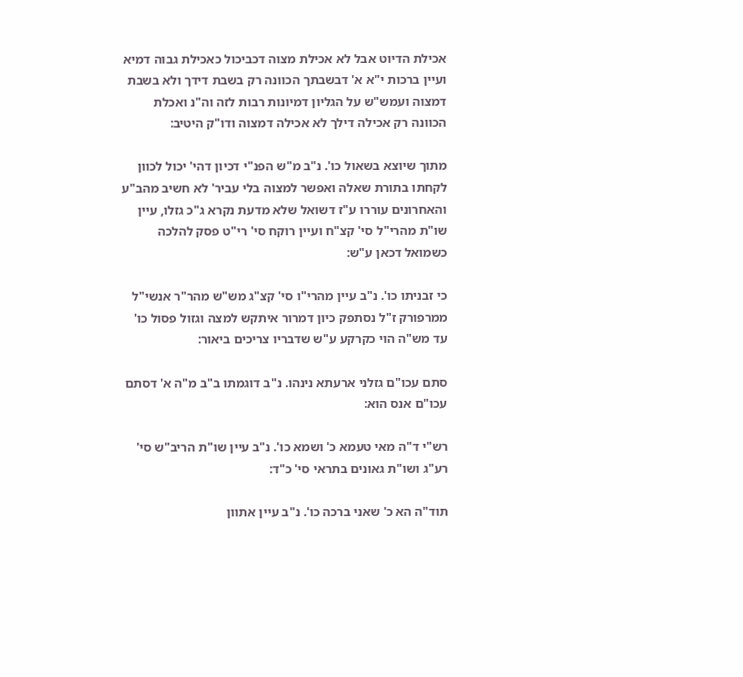אכילת הדיוט אבל לא אכילת מצוה דכביכול כאכילת גבוה דמיא ועיין ברכות י"א א' דבשבתך הכוונה רק בשבת דידך ולא בשבת דמצוה ועמש"ש על הגליון דמיונות רבות לזה וה"נ ואכלת הכוונה רק אכילה דילך לא אכילה דמצוה ודו"ק היטיב:

מתוך שיוצא בשאול כו'. נ"ב מ"ש הפנ"י דכיון דהי' יכול לכוון לקחתו בתורת שאלה ואפשר למצוה בלי עביר' לא חשיב מהב"ע והאחרונים עוררו ע"ז דשואל שלא מדעת נקרא ג"כ גזלו, עיין שו"ת מהרי"ל סי' קצ"ח ועיין רוקח סי' רי"ט פסק להלכה כשמואל דכאן ע"ש:

כי זבניתו כו'. נ"ב עיין מהרי"ו סי' קצ"ג מש"ש מהר"ר אנשי"ל ממרפורק ז"ל נסתפק כיון דמרור איתקש למצה וגזול פסול כו' עד מש"ה הוי כקרקע ע"ש שדבריו צריכים ביאור:

סתם עכו"ם גזלני ארעתא נינהו. נ"ב דוגמתו ב"ב מ"ה א' דסתם עכו"ם אנס הוא:

רש"י ד"ה מאי טעמא כ' ושמא כו'. נ"ב עיין שו"ת הריב"ש סי' רע"ג ושו"ת גאונים בתראי סי' כ"ד:

תוד"ה הא כ' שאני ברכה כו'. נ"ב עיין אתוון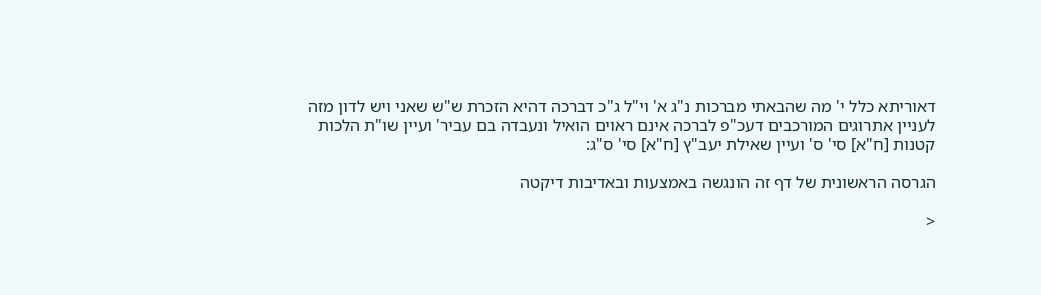דאוריתא כלל י' מה שהבאתי מברכות נ"ג א' וי"ל ג"כ דברכה דהיא הזכרת ש"ש שאני ויש לדון מזה לעניין אתרוגים המורכבים דעכ"פ לברכה אינם ראוים הואיל ונעבדה בם עביר' ועיין שו"ת הלכות קטנות [ח"א] סי' ס' ועיין שאילת יעב"ץ [ח"א] סי' ס"ג:

הגרסה הראשונית של דף זה הונגשה באמצעות ובאדיבות דיקטה

<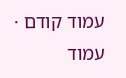עמוד קודם · עמוד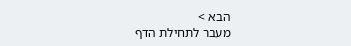הבא >
מעבר לתחילת הדף